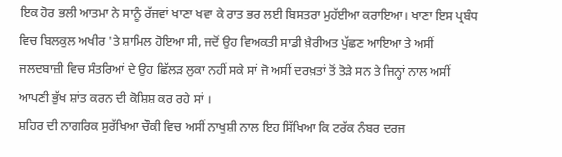ਇਕ ਹੋਰ ਭਲੀ ਆਤਮਾ ਨੇ ਸਾਨੂੰ ਰੱਜਵਾਂ ਖਾਣਾ ਖਵਾ ਕੇ ਰਾਤ ਭਰ ਲਈ ਬਿਸਤਰਾ ਮੁਹੱਈਆ ਕਰਾਇਆ। ਖਾਣਾ ਇਸ ਪ੍ਰਬੰਧ ਵਿਚ ਬਿਲਕੁਲ ਅਖੀਰ 'ਤੇ ਸ਼ਾਮਿਲ ਹੋਇਆ ਸੀ, ਜਦੋਂ ਉਹ ਵਿਅਕਤੀ ਸਾਡੀ ਖ਼ੈਰੀਅਤ ਪੁੱਛਣ ਆਇਆ ਤੇ ਅਸੀਂ ਜਲਦਬਾਜ਼ੀ ਵਿਚ ਸੰਤਰਿਆਂ ਦੇ ਉਹ ਛਿੱਲੜ ਲੁਕਾ ਨਹੀਂ ਸਕੇ ਸਾਂ ਜੋ ਅਸੀਂ ਦਰਖ਼ਤਾਂ ਤੋਂ ਤੋੜੇ ਸਨ ਤੇ ਜਿਨ੍ਹਾਂ ਨਾਲ ਅਸੀਂ ਆਪਣੀ ਭੁੱਖ ਸ਼ਾਂਤ ਕਰਨ ਦੀ ਕੋਸ਼ਿਸ਼ ਕਰ ਰਹੇ ਸਾਂ ।
ਸ਼ਹਿਰ ਦੀ ਨਾਗਰਿਕ ਸੁਰੱਖਿਆ ਚੌਕੀ ਵਿਚ ਅਸੀਂ ਨਾਖੁਸ਼ੀ ਨਾਲ ਇਹ ਸਿੱਖਿਆ ਕਿ ਟਰੱਕ ਨੰਬਰ ਦਰਜ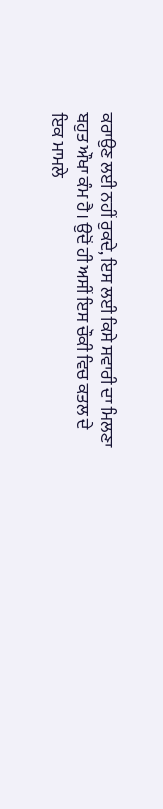ਕਰਾਉਣ ਲਈ ਨਹੀਂ ਰੁਕਦੇ, ਇਸ ਲਈ ਕਿਸੇ ਸਵਾਰੀ ਦਾ ਮਿਲਣਾ ਬਹੁਤ ਔਖਾ ਕੰਮ ਹੈ। ਉਦੋਂ ਹੀ ਅਸੀਂ ਇਸ ਚੌਕੀ ਵਿਚ ਕਤਲ ਦੇ ਇਕ ਮਾਮਲੇ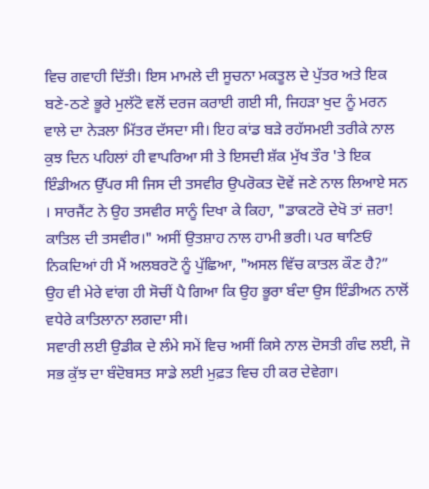ਵਿਚ ਗਵਾਹੀ ਦਿੱਤੀ। ਇਸ ਮਾਮਲੇ ਦੀ ਸੂਚਨਾ ਮਕਤੂਲ ਦੇ ਪੁੱਤਰ ਅਤੇ ਇਕ ਬਣੇ-ਠਣੇ ਭੂਰੇ ਮੁਲੱਟੋ ਵਲੋਂ ਦਰਜ ਕਰਾਈ ਗਈ ਸੀ, ਜਿਹੜਾ ਖੁਦ ਨੂੰ ਮਰਨ ਵਾਲੇ ਦਾ ਨੇੜਲਾ ਮਿੱਤਰ ਦੱਸਦਾ ਸੀ। ਇਹ ਕਾਂਡ ਬੜੇ ਰਹੱਸਮਈ ਤਰੀਕੇ ਨਾਲ ਕੁਝ ਦਿਨ ਪਹਿਲਾਂ ਹੀ ਵਾਪਰਿਆ ਸੀ ਤੇ ਇਸਦੀ ਸ਼ੱਕ ਮੁੱਖ ਤੌਰ 'ਤੇ ਇਕ ਇੰਡੀਅਨ ਉੱਪਰ ਸੀ ਜਿਸ ਦੀ ਤਸਵੀਰ ਉਪਰੋਕਤ ਦੋਵੇਂ ਜਣੇ ਨਾਲ ਲਿਆਏ ਸਨ । ਸਾਰਜੈਂਟ ਨੇ ਉਹ ਤਸਵੀਰ ਸਾਨੂੰ ਦਿਖਾ ਕੇ ਕਿਹਾ, "ਡਾਕਟਰੋ ਦੇਖੋ ਤਾਂ ਜ਼ਰਾ! ਕਾਤਿਲ ਦੀ ਤਸਵੀਰ।" ਅਸੀਂ ਉਤਸ਼ਾਹ ਨਾਲ ਹਾਮੀ ਭਰੀ। ਪਰ ਥਾਣਿਓਂ ਨਿਕਦਿਆਂ ਹੀ ਮੈਂ ਅਲਬਰਟੋ ਨੂੰ ਪੁੱਛਿਆ, "ਅਸਲ ਵਿੱਚ ਕਾਤਲ ਕੌਣ ਹੈ?” ਉਹ ਵੀ ਮੇਰੇ ਵਾਂਗ ਹੀ ਸੋਚੀਂ ਪੈ ਗਿਆ ਕਿ ਉਹ ਭੂਰਾ ਬੰਦਾ ਉਸ ਇੰਡੀਅਨ ਨਾਲੋਂ ਵਧੇਰੇ ਕਾਤਿਲਾਨਾ ਲਗਦਾ ਸੀ।
ਸਵਾਰੀ ਲਈ ਉਡੀਕ ਦੇ ਲੰਮੇ ਸਮੇਂ ਵਿਚ ਅਸੀਂ ਕਿਸੇ ਨਾਲ ਦੋਸਤੀ ਗੰਢ ਲਈ, ਜੋ ਸਭ ਕੁੱਝ ਦਾ ਬੰਦੋਬਸਤ ਸਾਡੇ ਲਈ ਮੁਫ਼ਤ ਵਿਚ ਹੀ ਕਰ ਦੇਵੇਗਾ।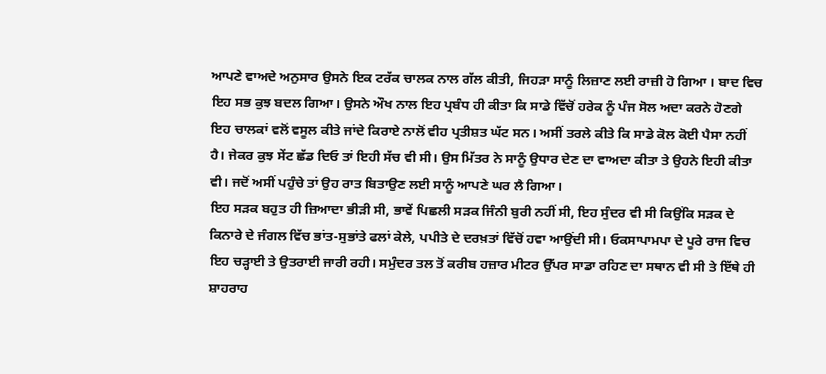ਆਪਣੇ ਵਾਅਦੇ ਅਨੁਸਾਰ ਉਸਨੇ ਇਕ ਟਰੱਕ ਚਾਲਕ ਨਾਲ ਗੱਲ ਕੀਤੀ, ਜਿਹੜਾ ਸਾਨੂੰ ਲਿਜ਼ਾਣ ਲਈ ਰਾਜ਼ੀ ਹੋ ਗਿਆ । ਬਾਦ ਵਿਚ ਇਹ ਸਭ ਕੁਝ ਬਦਲ ਗਿਆ। ਉਸਨੇ ਔਖ ਨਾਲ ਇਹ ਪ੍ਰਬੰਧ ਹੀ ਕੀਤਾ ਕਿ ਸਾਡੇ ਵਿੱਚੋਂ ਹਰੇਕ ਨੂੰ ਪੰਜ ਸੋਲ ਅਦਾ ਕਰਨੇ ਹੋਣਗੇ ਇਹ ਚਾਲਕਾਂ ਵਲੋਂ ਵਸੂਲ ਕੀਤੇ ਜਾਂਦੇ ਕਿਰਾਏ ਨਾਲੋਂ ਵੀਹ ਪ੍ਰਤੀਸ਼ਤ ਘੱਟ ਸਨ। ਅਸੀਂ ਤਰਲੇ ਕੀਤੇ ਕਿ ਸਾਡੇ ਕੋਲ ਕੋਈ ਪੈਸਾ ਨਹੀਂ ਹੈ। ਜੇਕਰ ਕੁਝ ਸੇਂਟ ਛੱਡ ਦਿਓ ਤਾਂ ਇਹੀ ਸੱਚ ਵੀ ਸੀ। ਉਸ ਮਿੱਤਰ ਨੇ ਸਾਨੂੰ ਉਧਾਰ ਦੇਣ ਦਾ ਵਾਅਦਾ ਕੀਤਾ ਤੇ ਉਹਨੇ ਇਹੀ ਕੀਤਾ ਵੀ। ਜਦੋਂ ਅਸੀਂ ਪਹੁੰਚੇ ਤਾਂ ਉਹ ਰਾਤ ਬਿਤਾਉਣ ਲਈ ਸਾਨੂੰ ਆਪਣੇ ਘਰ ਲੈ ਗਿਆ।
ਇਹ ਸੜਕ ਬਹੁਤ ਹੀ ਜ਼ਿਆਦਾ ਭੀੜੀ ਸੀ, ਭਾਵੇਂ ਪਿਛਲੀ ਸੜਕ ਜਿੰਨੀ ਬੁਰੀ ਨਹੀਂ ਸੀ, ਇਹ ਸੁੰਦਰ ਵੀ ਸੀ ਕਿਉਂਕਿ ਸੜਕ ਦੇ ਕਿਨਾਰੇ ਦੇ ਜੰਗਲ ਵਿੱਚ ਭਾਂਤ-ਸੁਭਾਂਤੇ ਫਲਾਂ ਕੇਲੇ, ਪਪੀਤੇ ਦੇ ਦਰਖ਼ਤਾਂ ਵਿੱਚੋਂ ਹਵਾ ਆਉਂਦੀ ਸੀ। ਓਕਸਾਪਾਮਪਾ ਦੇ ਪੂਰੇ ਰਾਜ ਵਿਚ ਇਹ ਚੜ੍ਹਾਈ ਤੇ ਉਤਰਾਈ ਜਾਰੀ ਰਹੀ। ਸਮੁੰਦਰ ਤਲ ਤੋਂ ਕਰੀਬ ਹਜ਼ਾਰ ਮੀਟਰ ਉੱਪਰ ਸਾਡਾ ਰਹਿਣ ਦਾ ਸਥਾਨ ਵੀ ਸੀ ਤੇ ਇੱਥੇ ਹੀ ਸ਼ਾਹਰਾਹ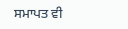ਸਮਾਪਤ ਵੀ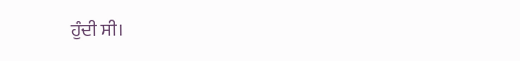ਹੁੰਦੀ ਸੀ।